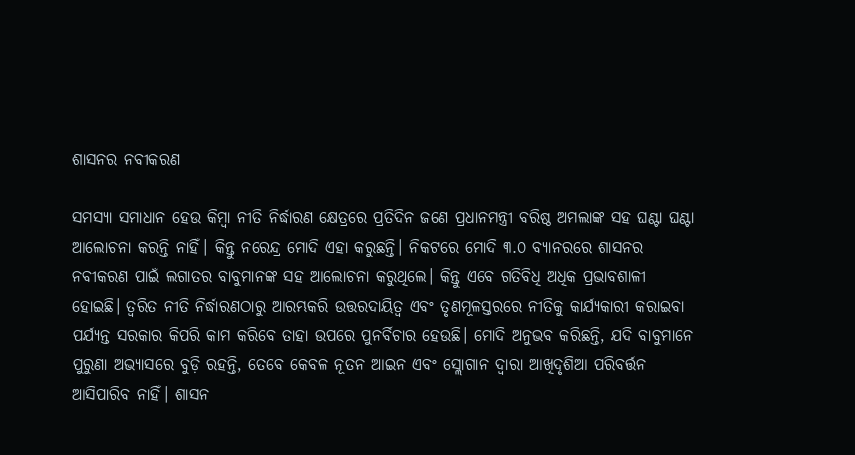ଶାସନର ନବୀକରଣ

ସମସ୍ୟା ସମାଧାନ ହେଉ କିମ୍ବା ନୀତି ନିର୍ଦ୍ଧାରଣ କ୍ଷେତ୍ରରେ ପ୍ରତିଦିନ ଜଣେ ପ୍ରଧାନମନ୍ତ୍ରୀ ବରିଷ୍ଠ ଅମଲାଙ୍କ ସହ ଘଣ୍ଟା ଘଣ୍ଟା ଆଲୋଚନା କରନ୍ତି ନାହିଁ। କିନ୍ତୁ ନରେନ୍ଦ୍ର ମୋଦି ଏହା କରୁଛନ୍ତି। ନିକଟରେ ମୋଦି ୩.୦ ବ୍ୟାନରରେ ଶାସନର ନବୀକରଣ ପାଇଁ ଲଗାତର ବାବୁମାନଙ୍କ ସହ ଆଲୋଚନା କରୁଥିଲେ। କିନ୍ତୁ ଏବେ ଗତିବିଧି ଅଧିକ ପ୍ରଭାବଶାଳୀ ହୋଇଛି। ତ୍ୱରିତ ନୀତି ନିର୍ଦ୍ଧାରଣଠାରୁ ଆରମ୍ଭକରି ଉତ୍ତରଦାୟିତ୍ୱ ଏବଂ ତୃଣମୂଳସ୍ତରରେ ନୀତିକୁ କାର୍ଯ୍ୟକାରୀ କରାଇବା ପର୍ଯ୍ୟନ୍ତ ସରକାର କିପରି କାମ କରିବେ ତାହା ଉପରେ ପୁନର୍ବିଚାର ହେଉଛି। ମୋଦି ଅନୁଭବ କରିଛନ୍ତି, ଯଦି ବାବୁମାନେ ପୁରୁଣା ଅଭ୍ୟାସରେ ବୁଡ଼ି ରହନ୍ତି, ତେବେ କେବଳ ନୂତନ ଆଇନ ଏବଂ ସ୍ଲୋଗାନ ଦ୍ୱାରା ଆଖିଦୃଶିଆ ପରିବର୍ତ୍ତନ ଆସିପାରିବ ନାହିଁ। ଶାସନ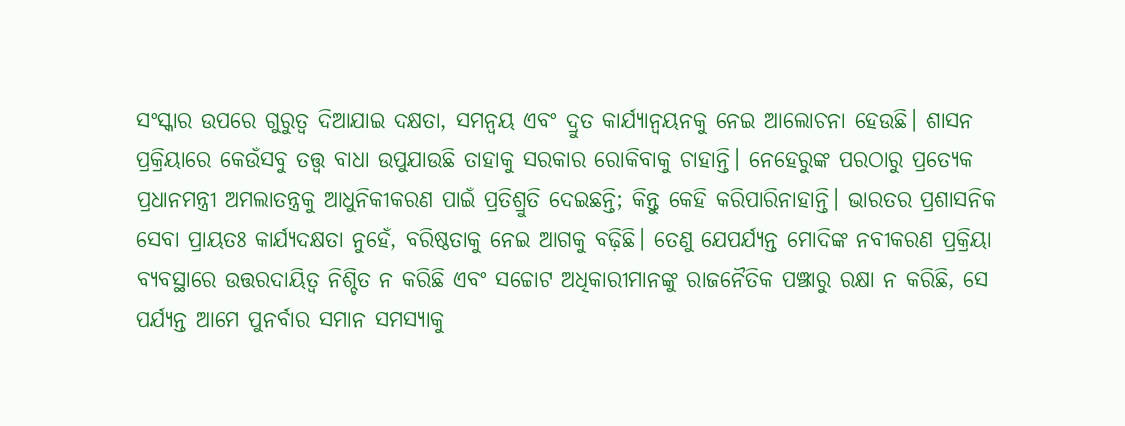ସଂସ୍କାର ଉପରେ ଗୁରୁତ୍ୱ ଦିଆଯାଇ ଦକ୍ଷତା, ସମନ୍ବୟ ଏବଂ ଦ୍ରୁତ କାର୍ଯ୍ୟାନ୍ବୟନକୁ ନେଇ ଆଲୋଚନା ହେଉଛି। ଶାସନ ପ୍ରକ୍ରିୟାରେ କେଉଁସବୁ ତତ୍ତ୍ୱ ବାଧା ଉପୁଯାଉଛି ତାହାକୁ ସରକାର ରୋକିବାକୁ ଚାହାନ୍ତି। ନେହେରୁଙ୍କ ପରଠାରୁ ପ୍ରତ୍ୟେକ ପ୍ରଧାନମନ୍ତ୍ରୀ ଅମଲାତନ୍ତ୍ରକୁ ଆଧୁନିକୀକରଣ ପାଇଁ ପ୍ରତିଶ୍ରୁତି ଦେଇଛନ୍ତି; କିନ୍ତୁ କେହି କରିପାରିନାହାନ୍ତି। ଭାରତର ପ୍ରଶାସନିକ ସେବା ପ୍ରାୟତଃ କାର୍ଯ୍ୟଦକ୍ଷତା ନୁହେଁ, ବରିଷ୍ଠତାକୁ ନେଇ ଆଗକୁ ବଢ଼ିଛି। ତେଣୁ ଯେପର୍ଯ୍ୟନ୍ତ ମୋଦିଙ୍କ ନବୀକରଣ ପ୍ରକ୍ରିୟା ବ୍ୟବସ୍ଥାରେ ଉତ୍ତରଦାୟିତ୍ୱ ନିଶ୍ଚିତ ନ କରିଛି ଏବଂ ସଚ୍ଚୋଟ ଅଧିକାରୀମାନଙ୍କୁ ରାଜନୈତିକ ପଞ୍ଝାରୁ ରକ୍ଷା ନ କରିଛି, ସେ ପର୍ଯ୍ୟନ୍ତ ଆମେ ପୁନର୍ବାର ସମାନ ସମସ୍ୟାକୁ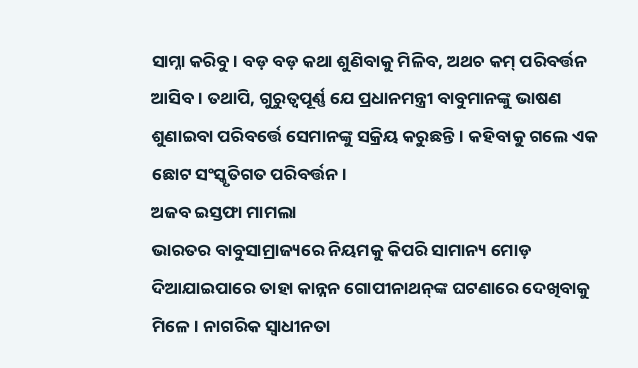ସାମ୍ନା କରିବୁ। ବଡ଼ ବଡ଼ କଥା ଶୁଣିବାକୁ ମିଳିବ, ଅଥଚ କମ୍‌ ପରିବର୍ତ୍ତନ ଆସିବ। ତଥାପି, ଗୁରୁତ୍ୱପୂର୍ଣ୍ଣ ଯେ ପ୍ରଧାନମନ୍ତ୍ରୀ ବାବୁମାନଙ୍କୁ ଭାଷଣ ଶୁଣାଇବା ପରିବର୍ତ୍ତେ ସେମାନଙ୍କୁ ସକ୍ରିୟ କରୁଛନ୍ତି। କହିବାକୁ ଗଲେ ଏକ ଛୋଟ ସଂସ୍କୃତିଗତ ପରିବର୍ତ୍ତନ।
ଅଜବ ଇସ୍ତଫା ମାମଲା
ଭାରତର ବାବୁସାମ୍ରାଜ୍ୟରେ ନିୟମକୁ କିପରି ସାମାନ୍ୟ ମୋଡ଼ ଦିଆଯାଇପାରେ ତାହା କାନ୍ନନ ଗୋପୀନାଥନ୍‌ଙ୍କ ଘଟଣାରେ ଦେଖିବାକୁ ମିଳେ। ନାଗରିକ ସ୍ବାଧୀନତା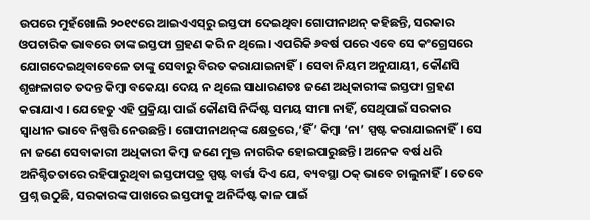ଉପରେ ମୁହଁଖୋଲି ୨୦୧୯ରେ ଆଇଏଏସ୍‌ରୁ ଇସ୍ତଫା ଦେଇଥିବା ଗୋପୀନାଥନ୍‌ କହିଛନ୍ତି, ସରକାର ଓପଚାରିକ ଭାବରେ ତାଙ୍କ ଇସ୍ତଫା ଗ୍ରହଣ କରି ନ ଥିଲେ। ଏପରିକି ୬ବର୍ଷ ପରେ ଏବେ ସେ କଂଗ୍ରେସରେ ଯୋଗଦେଇଥିବାବେଳେ ତାଙ୍କୁ ସେବାରୁ ବିରତ କରାଯାଇନାହିଁ। ସେବା ନିୟମ ଅନୁଯାୟୀ, କୌଣସି ଶୃଙ୍ଖଳାଗତ ତଦନ୍ତ କିମ୍ବା ବକେୟା ଦେୟ ନ ଥିଲେ ସାଧାରଣତଃ ଜଣେ ଅଧିକାରୀଙ୍କ ଇସ୍ତଫା ଗ୍ରହଣ କରାଯାଏ । ଯେହେତୁ ଏହି ପ୍ରକ୍ରିୟା ପାଇଁ କୌଣସି ନିର୍ଦ୍ଦିଷ୍ଟ ସମୟ ସୀମା ନାହିଁ, ସେଥିପାଇଁ ସରକାର ସ୍ବାଧୀନ ଭାବେ ନିଷ୍ପତ୍ତି ନେଉଛନ୍ତି। ଗୋପୀନାଥନ୍‌ଙ୍କ କ୍ଷେତ୍ରରେ,‘ହିଁ’ କିମ୍ବା ‘ନା’ ସ୍ପଷ୍ଟ କରାଯାଇନାହିଁ। ସେ ନା ଜଣେ ସେବାକାରୀ ଅଧିକାରୀ କିମ୍ବା ଜଣେ ମୁକ୍ତ ନାଗରିକ ହୋଇପାରୁଛନ୍ତି। ଅନେକ ବର୍ଷ ଧରି ଅନିଶ୍ଚିତତାରେ ରହିପାରୁଥିବା ଇସ୍ତଫାପତ୍ର ସ୍ପଷ୍ଟ ବାର୍ତ୍ତା ଦିଏ ଯେ, ବ୍ୟବସ୍ଥା ଠକ୍‌ ଭାବେ ଚାଲୁନାହିଁ। ତେବେ ପ୍ରଶ୍ନ ଉଠୁଛି, ସରକାରଙ୍କ ପାଖରେ ଇସ୍ତଫାକୁ ଅନିର୍ଦ୍ଦିଷ୍ଟ କାଳ ପାଇଁ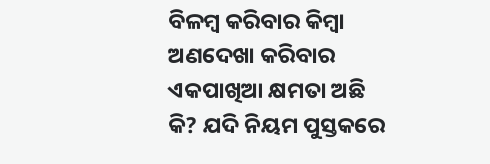ବିଳମ୍ବ କରିବାର କିମ୍ବା ଅଣଦେଖା କରିବାର ଏକପାଖିଆ କ୍ଷମତା ଅଛି କି? ଯଦି ନିୟମ ପୁସ୍ତକରେ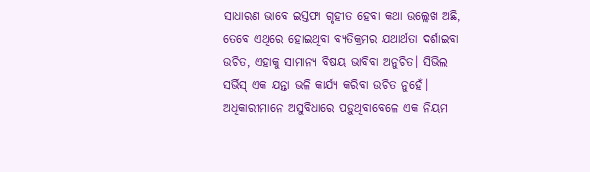ସାଧାରଣ ଭାବେ ଇସ୍ତଫା ଗୃହୀତ ହେବା କଥା ଉଲ୍ଲେଖ ଅଛି, ତେବେ ଏଥିରେ ହୋଇଥିବା ବ୍ୟତିକ୍ରମର ଯଥାର୍ଥତା ଦର୍ଶାଇବା ଉଚିତ, ଏହାକୁ ସାମାନ୍ୟ ବିଷୟ ଭାବିବା ଅନୁଚିତ। ସିଭିଲ ସର୍ଭିସ୍‌ ଏକ ଯନ୍ତା ଭଳି କାର୍ଯ୍ୟ କରିବା ଉଚିତ ନୁହେଁ। ଅଧିକାରୀମାନେ ଅସୁବିଧାରେ ପଡ଼ୁଥିବାବେଳେ ଏକ ନିୟମ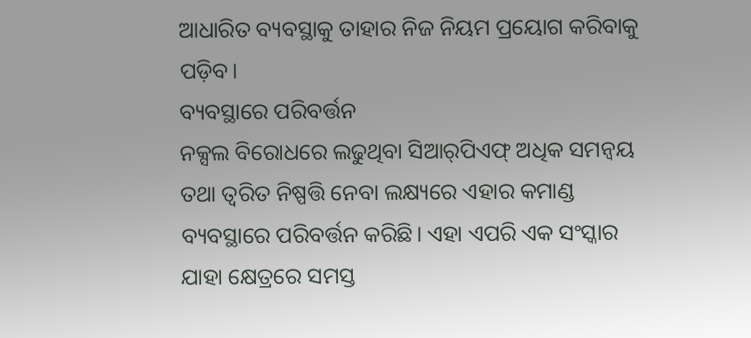ଆଧାରିତ ବ୍ୟବସ୍ଥାକୁ ତାହାର ନିଜ ନିୟମ ପ୍ରୟୋଗ କରିବାକୁ ପଡ଼ିବ।
ବ୍ୟବସ୍ଥାରେ ପରିବର୍ତ୍ତନ
ନକ୍ସଲ ବିରୋଧରେ ଲଢୁଥିବା ସିଆର୍‌ପିଏଫ୍‌ ଅଧିକ ସମନ୍ବୟ ତଥା ତ୍ୱରିତ ନିଷ୍ପତ୍ତି ନେବା ଲକ୍ଷ୍ୟରେ ଏହାର କମାଣ୍ଡ ବ୍ୟବସ୍ଥାରେ ପରିବର୍ତ୍ତନ କରିଛି। ଏହା ଏପରି ଏକ ସଂସ୍କାର ଯାହା କ୍ଷେତ୍ରରେ ସମସ୍ତ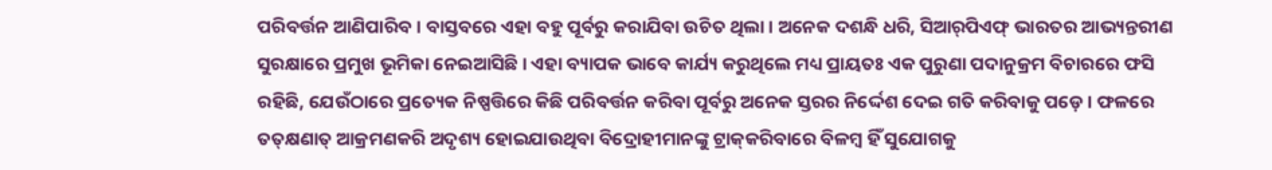ପରିବର୍ତ୍ତନ ଆଣିପାରିବ। ବାସ୍ତବରେ ଏହା ବହୁ ପୂର୍ବରୁ କରାଯିବା ଉଚିତ ଥିଲା। ଅନେକ ଦଶନ୍ଧି ଧରି, ସିଆର୍‌ପିଏଫ୍‌ ଭାରତର ଆଭ୍ୟନ୍ତରୀଣ ସୁରକ୍ଷାରେ ପ୍ରମୁଖ ଭୂମିକା ନେଇଆସିଛି। ଏହା ବ୍ୟାପକ ଭାବେ କାର୍ଯ୍ୟ କରୁଥିଲେ ମଧ୍ୟ ପ୍ରାୟତଃ ଏକ ପୁରୁଣା ପଦାନୁକ୍ରମ ବିଚାରରେ ଫସି ରହିଛି, ଯେଉଁଠାରେ ପ୍ରତ୍ୟେକ ନିଷ୍ପତ୍ତିରେ କିଛି ପରିବର୍ତ୍ତନ କରିବା ପୂର୍ବରୁ ଅନେକ ସ୍ତରର ନିର୍ଦ୍ଦେଶ ଦେଇ ଗତି କରିବାକୁ ପଡ଼େ। ଫଳରେ ତତ୍‌କ୍ଷଣାତ୍‌ ଆକ୍ରମଣକରି ଅଦୃଶ୍ୟ ହୋଇଯାଉଥିବା ବିଦ୍ରୋହୀମାନଙ୍କୁ ଟ୍ରାକ୍‌କରିବାରେ ବିଳମ୍ବ ହିଁ ସୁଯୋଗକୁ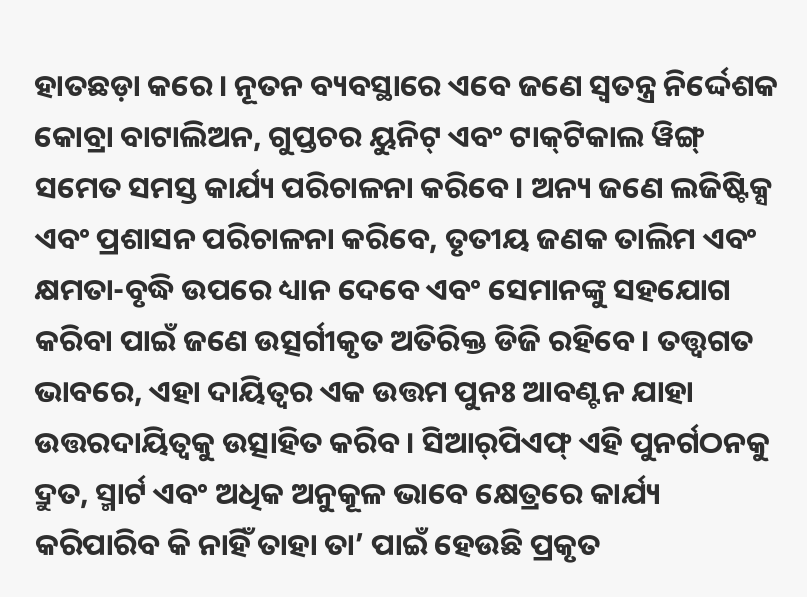ହାତଛଡ଼ା କରେ। ନୂତନ ବ୍ୟବସ୍ଥାରେ ଏବେ ଜଣେ ସ୍ବତନ୍ତ୍ର ନିର୍ଦ୍ଦେଶକ କୋବ୍ରା ବାଟାଲିଅନ, ଗୁପ୍ତଚର ୟୁନିଟ୍‌ ଏବଂ ଟାକ୍‌ଟିକାଲ ୱିଙ୍ଗ୍‌ ସମେତ ସମସ୍ତ କାର୍ଯ୍ୟ ପରିଚାଳନା କରିବେ। ଅନ୍ୟ ଜଣେ ଲଜିଷ୍ଟିକ୍ସ ଏବଂ ପ୍ରଶାସନ ପରିଚାଳନା କରିବେ, ତୃତୀୟ ଜଣକ ତାଲିମ ଏବଂ କ୍ଷମତା-ବୃଦ୍ଧି ଉପରେ ଧ୍ୟାନ ଦେବେ ଏବଂ ସେମାନଙ୍କୁ ସହଯୋଗ କରିବା ପାଇଁ ଜଣେ ଉତ୍ସର୍ଗୀକୃତ ଅତିରିକ୍ତ ଡିଜି ରହିବେ। ତତ୍ତ୍ୱଗତ ଭାବରେ, ଏହା ଦାୟିତ୍ୱର ଏକ ଉତ୍ତମ ପୁନଃ ଆବଣ୍ଟନ ଯାହା ଉତ୍ତରଦାୟିତ୍ୱକୁ ଉତ୍ସାହିତ କରିବ। ସିଆର୍‌ପିଏଫ୍‌ ଏହି ପୁନର୍ଗଠନକୁ ଦ୍ରୁତ, ସ୍ମାର୍ଟ ଏବଂ ଅଧିକ ଅନୁକୂଳ ଭାବେ କ୍ଷେତ୍ରରେ କାର୍ଯ୍ୟ କରିପାରିବ କି ନାହିଁ ତାହା ତା’ ପାଇଁ ହେଉଛି ପ୍ରକୃତ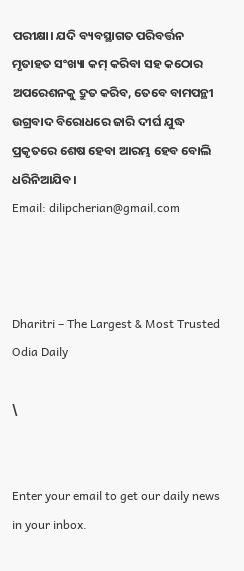ପରୀକ୍ଷା। ଯଦି ବ୍ୟବସ୍ଥାଗତ ପରିବର୍ତ୍ତନ ମୃତାହତ ସଂଖ୍ୟା କମ୍‌ କରିବା ସହ କଠୋର ଅପରେଶନକୁ ଦ୍ରୁତ କରିବ, ତେବେ ବାମପନ୍ଥୀ ଉଗ୍ରବାଦ ବିରୋଧରେ ଜାରି ଦୀର୍ଘ ଯୁଦ୍ଧ ପ୍ରକୃତରେ ଶେଷ ହେବା ଆରମ୍ଭ ହେବ ବୋଲି ଧରିନିଆଯିବ।
Email: dilipcherian@gmail.com



Dharitri – The Largest & Most Trusted Odia Daily

\


Enter your email to get our daily news in your inbox.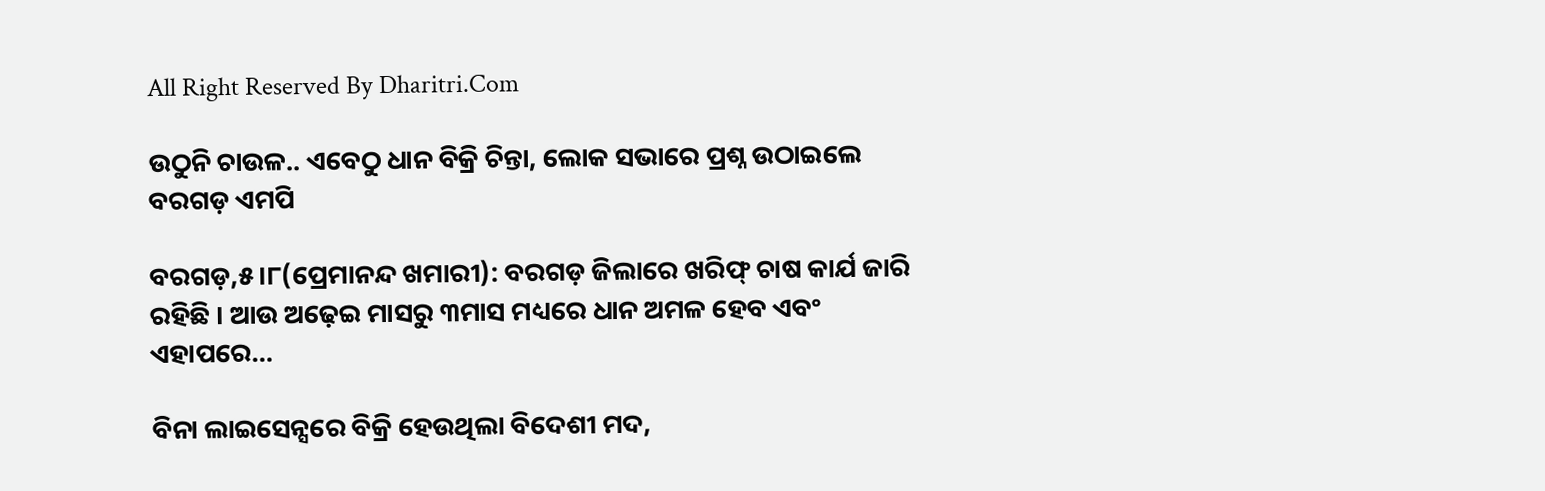All Right Reserved By Dharitri.Com

ଉଠୁନି ଚାଉଳ.. ଏବେଠୁ ଧାନ ବିକ୍ରି ଚିନ୍ତା, ଲୋକ ସଭାରେ ପ୍ରଶ୍ନ ଉଠାଇଲେ ବରଗଡ଼ ଏମପି

ବରଗଡ଼,୫।୮(ପ୍ରେମାନନ୍ଦ ଖମାରୀ): ବରଗଡ଼ ଜିଲାରେ ଖରିଫ୍‌ ଚାଷ କାର୍ଯ ଜାରି ରହିଛି । ଆଉ ଅଢ଼େଇ ମାସରୁ ୩ମାସ ମଧ୍ୟରେ ଧାନ ଅମଳ ହେବ ଏବଂ ଏହାପରେ…

ବିନା ଲାଇସେନ୍ସରେ ବିକ୍ରି ହେଉଥିଲା ବିଦେଶୀ ମଦ,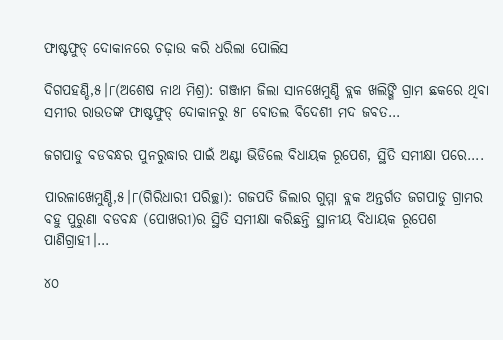ଫାଷ୍ଟଫୁଡ୍ ଦୋକାନରେ ଚଢ଼ାଉ କରି ଧରିଲା ପୋଲିସ

ଦିଗପହଣ୍ଡି,୫।୮(ଅଶେଷ ନାଥ ମିଶ୍ର): ଗଞ୍ଜାମ ଜିଲା ସାନଖେମୁଣ୍ଡି ବ୍ଲକ ଖଲିଙ୍ଗି ଗ୍ରାମ ଛକରେ ଥିବା ସମୀର ରାଉତଙ୍କ ଫାଷ୍ଟଫୁଡ୍ ଦୋକାନରୁ ୫୮ ବୋତଲ ବିଦେଶୀ ମଦ ଜବତ…

ଜଗପାଡୁ ବଡବନ୍ଧର ପୁନରୁଦ୍ଧାର ପାଇଁ ଅଣ୍ଟା ଭିଡିଲେ ବିଧାୟକ ରୂପେଶ, ସ୍ଥିତି ସମୀକ୍ଷା ପରେ….

ପାରଳାଖେମୁଣ୍ଡି,୫।୮(ଗିରିଧାରୀ ପରିଚ୍ଛା): ଗଜପତି ଜିଲାର ଗୁମ୍ମା ବ୍ଲକ ଅନ୍ତର୍ଗତ ଜଗପାଡୁ ଗ୍ରାମର ବହୁ ପୁରୁଣା ବଡବନ୍ଧ (ପୋଖରୀ)ର ସ୍ଥିତି ସମୀକ୍ଷା କରିଛନ୍ତି ସ୍ଥାନୀୟ ବିଧାୟକ ରୂପେଶ ପାଣିଗ୍ରାହୀ।…

୪୦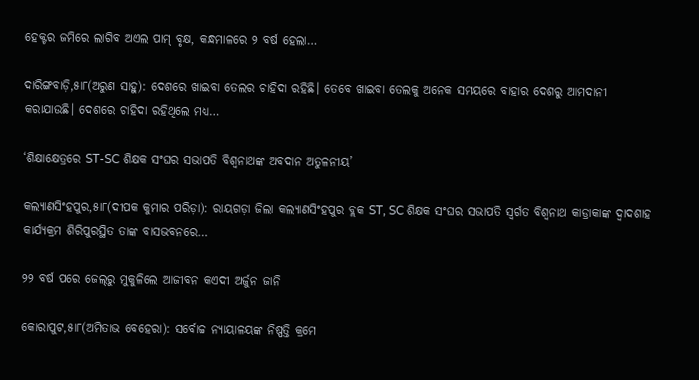ହେକ୍ଟର ଜମିରେ ଲାଗିବ ଅଏଲ ପାମ୍‌ ବୃକ୍ଷ, କନ୍ଧମାଳରେ ୨ ବର୍ଷ ହେଲା…

ଦାରିଙ୍ଗବାଡ଼ି,୫ା୮(ଅରୁଣ ସାହୁ): ଦେଶରେ ଖାଇବା ତେଲର ଚାହିଦା ରହିଛି। ତେବେ ଖାଇବା ତେଲକୁ ଅନେକ ସମୟରେ ବାହାର ଦେଶରୁ ଆମଦାନୀ କରାଯାଉଛି। ଦେଶରେ ଚାହିଦା ରହିଥିଲେ ମଧ୍ୟ…

‘ଶିକ୍ଷାକ୍ଷେତ୍ରରେ ST-SC ଶିକ୍ଷକ ସଂଘର ସଭାପତି ବିଶ୍ୱନାଥଙ୍କ ଅବଦାନ ଅତୁଳନୀୟ’

କଲ୍ୟାଣସିଂହପୁର,୫ା୮(ଦୀପକ କୁମାର ପରିଡ଼ା): ରାୟଗଡ଼ା ଜିଲା କଲ୍ୟାଣସିଂହପୁର ବ୍ଲକ ST, SC ଶିକ୍ଷକ ସଂଘର ସଭାପତି ସ୍ବର୍ଗତ ବିଶ୍ୱନାଥ କାଡ୍ରାକାଙ୍କ ଦ୍ୱାଦଶାହ କାର୍ଯ୍ୟକ୍ରମ ଶିରିପୁରସ୍ଥିତ ତାଙ୍କ ବାସଭବନରେ…

୨୨ ବର୍ଷ ପରେ ଜେଲ୍‌ରୁ ମୁକୁଳିଲେ ଆଜୀବନ କଏଦୀ ଅର୍ଜୁନ ଜାନି

କୋରାପୁଟ,୫ା୮(ଅମିତାଭ ବେହେରା): ସର୍ବୋଚ୍ଚ ନ୍ୟାୟାଳୟଙ୍କ ନିଷ୍ପତ୍ତି କ୍ରମେ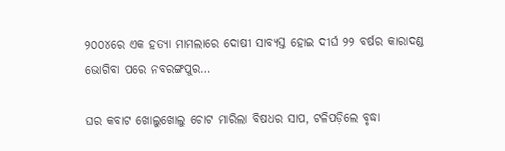୨୦୦୪ରେ ଏକ ହତ୍ୟା ମାମଲାରେ ଦୋଷୀ ସାବ୍ୟସ୍ତ ହୋଇ ଦୀର୍ଘ ୨୨ ବର୍ଷର କାରାଦଣ୍ଡ ଭୋଗିବା ପରେ ନବରଙ୍ଗପୁର…

ଘର କବାଟ ଖୋଲୁଖୋଲୁ ଚୋଟ ମାରିଲା ବିଷଧର ସାପ, ଟଳିପଡ଼ିଲେ ବୃଦ୍ଧା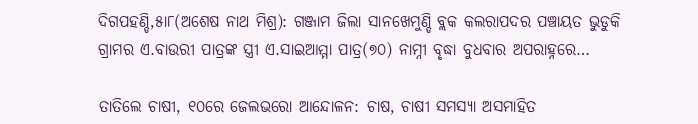ଦିଗପହଣ୍ଡି,୫ା୮(ଅଶେଷ ନାଥ ମିଶ୍ର): ଗଞ୍ଜାମ ଜିଲା ସାନଖେମୁଣ୍ଡି ବ୍ଲକ କଲରାପଦର ପଞ୍ଚାୟତ ଭୁଡୁକି ଗ୍ରାମର ଏ.ବାଉରୀ ପାତ୍ରଙ୍କ ସ୍ତ୍ରୀ ଏ.ସାଇଆମ୍ମା ପାତ୍ର(୭୦) ନାମ୍ନୀ ବୃଦ୍ଧା ବୁଧବାର ଅପରାହ୍ନରେ…

ତାତିଲେ ଚାଷୀ, ୧୦ରେ ଜେଲଭରୋ ଆନ୍ଦୋଳନ: ଚାଷ, ଚାଷୀ ସମସ୍ୟା ଅସମାହିତ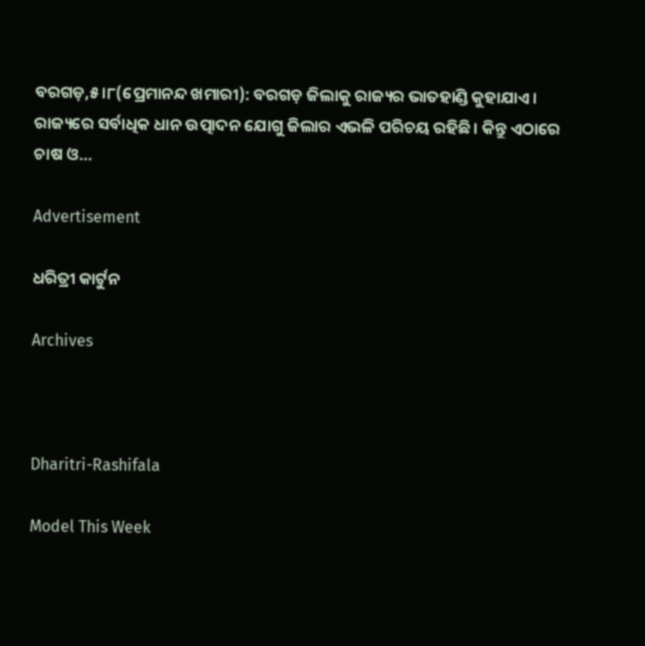ବରଗଡ଼,୫।୮(ପ୍ରେମାନନ୍ଦ ଖମାରୀ): ବରଗଡ଼ ଜିଲାକୁ ରାଜ୍ୟର ଭାତହାଣ୍ଡି କୁହାଯାଏ। ରାଜ୍ୟରେ ସର୍ବାଧିକ ଧାନ ଉତ୍ପାଦନ ଯୋଗୁ ଜିଲାର ଏଭଳି ପରିଚୟ ରହିଛି। କିନ୍ତୁ ଏଠାରେ ଚାଷ ଓ…

Advertisement

ଧରିତ୍ରୀ କାର୍ଟୁନ

Archives



Dharitri-Rashifala

Model This Week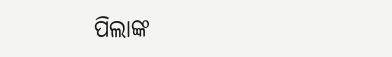ପିଲାଙ୍କ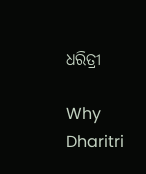ଧରିତ୍ରୀ

Why Dharitri